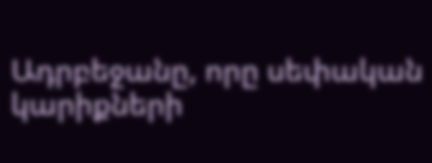Ադրբեջանը, որը սեփական կարիքների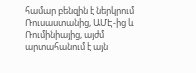համար բենզին է ներկրում Ռուսաստանից, ԱՄԷ-ից և Ռումինիայից, այժմ արտահանում է այն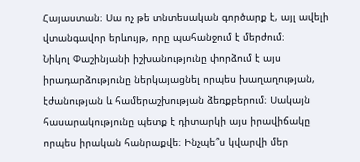Հայաստան։ Սա ոչ թե տնտեսական գործարք է, այլ ավելի վտանգավոր երևույթ, որը պահանջում է մերժում։
Նիկոլ Փաշինյանի իշխանությունը փորձում է այս իրադարձությունը ներկայացնել որպես խաղաղության, էժանության և համերաշխության ձեռքբերում։ Սակայն հասարակությունը պետք է դիտարկի այս իրավիճակը որպես իրական հանրաքվե։ Ինչպե՞ս կվարվի մեր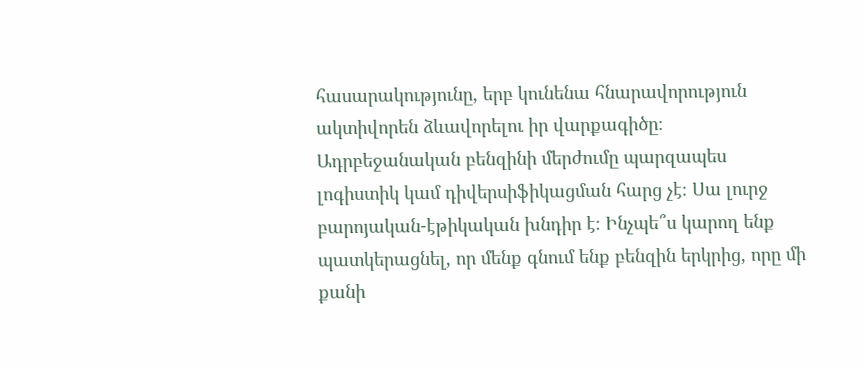հասարակությունը, երբ կունենա հնարավորություն ակտիվորեն ձևավորելու իր վարքագիծը։
Ադրբեջանական բենզինի մերժումը պարզապես լոգիստիկ կամ դիվերսիֆիկացման հարց չէ։ Սա լուրջ բարոյական-էթիկական խնդիր է։ Ինչպե՞ս կարող ենք պատկերացնել, որ մենք գնում ենք բենզին երկրից, որը մի քանի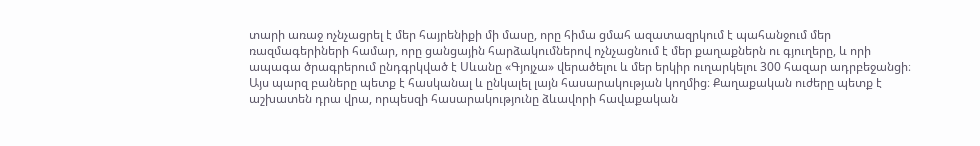տարի առաջ ոչնչացրել է մեր հայրենիքի մի մասը, որը հիմա ցմահ ազատազրկում է պահանջում մեր ռազմագերիների համար, որը ցանցային հարձակումներով ոչնչացնում է մեր քաղաքներն ու գյուղերը, և որի ապագա ծրագրերում ընդգրկված է Սևանը «Գյոյչա» վերածելու և մեր երկիր ուղարկելու 300 հազար ադրբեջանցի։
Այս պարզ բաները պետք է հասկանալ և ընկալել լայն հասարակության կողմից։ Քաղաքական ուժերը պետք է աշխատեն դրա վրա, որպեսզի հասարակությունը ձևավորի հավաքական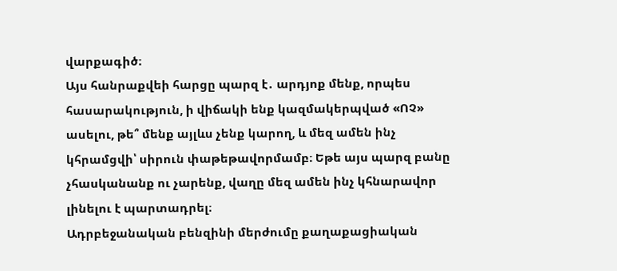վարքագիծ։
Այս հանրաքվեի հարցը պարզ է․ արդյոք մենք, որպես հասարակություն, ի վիճակի ենք կազմակերպված «ՈՉ» ասելու, թե՞ մենք այլևս չենք կարող, և մեզ ամեն ինչ կհրամցվի՝ սիրուն փաթեթավորմամբ։ Եթե այս պարզ բանը չհասկանանք ու չարենք, վաղը մեզ ամեն ինչ կհնարավոր լինելու է պարտադրել։
Ադրբեջանական բենզինի մերժումը քաղաքացիական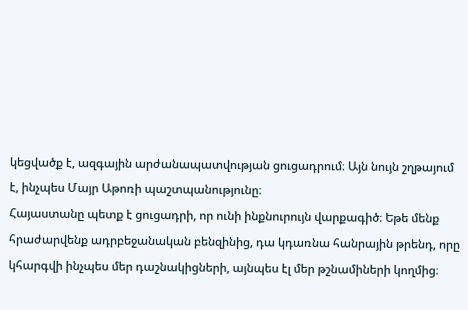կեցվածք է, ազգային արժանապատվության ցուցադրում։ Այն նույն շղթայում է, ինչպես Մայր Աթոռի պաշտպանությունը։
Հայաստանը պետք է ցուցադրի, որ ունի ինքնուրույն վարքագիծ։ Եթե մենք հրաժարվենք ադրբեջանական բենզինից, դա կդառնա հանրային թրենդ, որը կհարգվի ինչպես մեր դաշնակիցների, այնպես էլ մեր թշնամիների կողմից։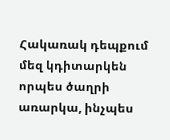Հակառակ դեպքում մեզ կդիտարկեն որպես ծաղրի առարկա, ինչպես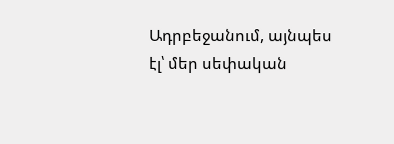Ադրբեջանում, այնպես էլ՝ մեր սեփական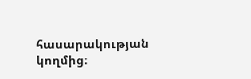հասարակության կողմից։